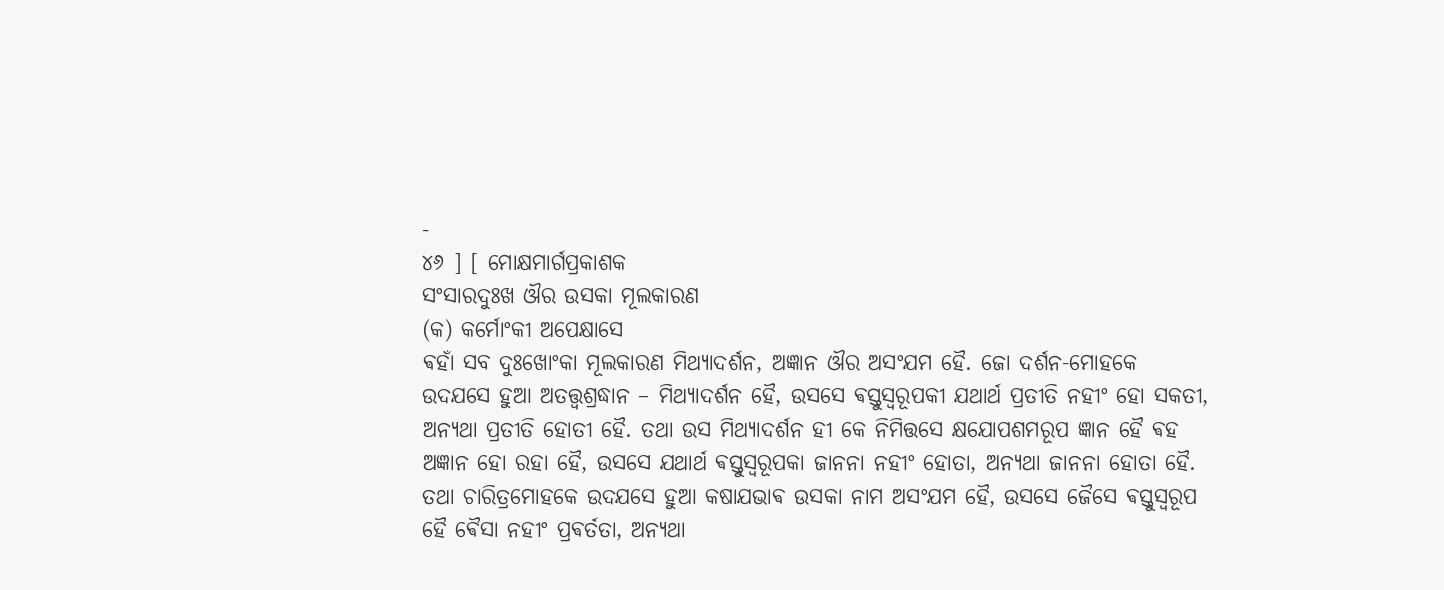-
୪୬ ] [ ମୋକ୍ଷମାର୍ଗପ୍ରକାଶକ
ସଂସାରଦୁଃଖ ଔର ଉସକା ମୂଲକାରଣ
(କ) କର୍ମୋଂକୀ ଅପେକ୍ଷାସେ
ଵହାଁ ସବ ଦୁଃଖୋଂକା ମୂଲକାରଣ ମିଥ୍ଯାଦର୍ଶନ, ଅଜ୍ଞାନ ଔର ଅସଂଯମ ହୈ. ଜୋ ଦର୍ଶନ-ମୋହକେ
ଉଦଯସେ ହୁଆ ଅତତ୍ତ୍ଵଶ୍ରଦ୍ଧାନ – ମିଥ୍ଯାଦର୍ଶନ ହୈ, ଉସସେ ଵସ୍ତୁସ୍ଵରୂପକୀ ଯଥାର୍ଥ ପ୍ରତୀତି ନହୀଂ ହୋ ସକତୀ,
ଅନ୍ଯଥା ପ୍ରତୀତି ହୋତୀ ହୈ. ତଥା ଉସ ମିଥ୍ଯାଦର୍ଶନ ହୀ କେ ନିମିତ୍ତସେ କ୍ଷଯୋପଶମରୂପ ଜ୍ଞାନ ହୈ ଵହ
ଅଜ୍ଞାନ ହୋ ରହା ହୈ, ଉସସେ ଯଥାର୍ଥ ଵସ୍ତୁସ୍ଵରୂପକା ଜାନନା ନହୀଂ ହୋତା, ଅନ୍ଯଥା ଜାନନା ହୋତା ହୈ.
ତଥା ଚାରିତ୍ରମୋହକେ ଉଦଯସେ ହୁଆ କଷାଯଭାଵ ଉସକା ନାମ ଅସଂଯମ ହୈ, ଉସସେ ଜୈସେ ଵସ୍ତୁସ୍ଵରୂପ
ହୈ ଵୈସା ନହୀଂ ପ୍ରଵର୍ତତା, ଅନ୍ଯଥା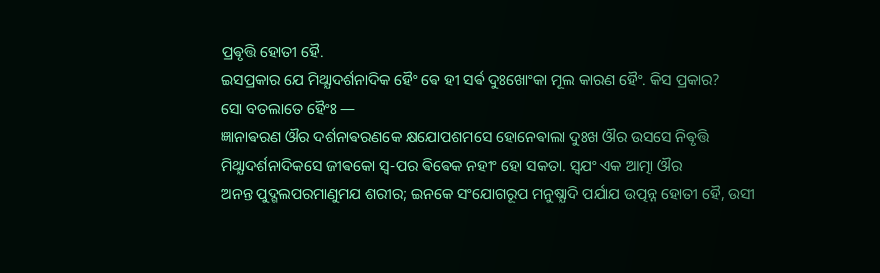ପ୍ରଵୃତ୍ତି ହୋତୀ ହୈ.
ଇସପ୍ରକାର ଯେ ମିଥ୍ଯାଦର୍ଶନାଦିକ ହୈଂ ଵେ ହୀ ସର୍ଵ ଦୁଃଖୋଂକା ମୂଲ କାରଣ ହୈଂ. କିସ ପ୍ରକାର?
ସୋ ବତଲାତେ ହୈଂଃ —
ଜ୍ଞାନାଵରଣ ଔର ଦର୍ଶନାଵରଣକେ କ୍ଷଯୋପଶମସେ ହୋନେଵାଲା ଦୁଃଖ ଔର ଉସସେ ନିଵୃତ୍ତି
ମିଥ୍ଯାଦର୍ଶନାଦିକସେ ଜୀଵକୋ ସ୍ଵ-ପର ଵିଵେକ ନହୀଂ ହୋ ସକତା. ସ୍ଵଯଂ ଏକ ଆତ୍ମା ଔର
ଅନନ୍ତ ପୁଦ୍ଗଲପରମାଣୁମଯ ଶରୀର; ଇନକେ ସଂଯୋଗରୂପ ମନୁଷ୍ଯାଦି ପର୍ଯାଯ ଉତ୍ପନ୍ନ ହୋତୀ ହୈ, ଉସୀ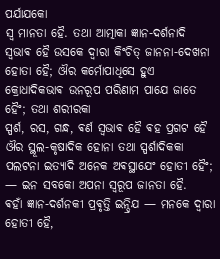ପର୍ଯାଯକୋ
ସ୍ଵ ମାନତା ହୈ. ତଥା ଆତ୍ମାକା ଜ୍ଞାନ-ଦର୍ଶନାଦି ସ୍ଵଭାଵ ହୈ ଉସକେ ଦ୍ଵାରା କିଂଚିତ୍ ଜାନନା-ଦେଖନା
ହୋତା ହୈ; ଔର କର୍ମୋପାଧିସେ ହୁଏ କ୍ରୋଧାଦିକଭାଵ ଉନରୂପ ପରିଣାମ ପାଯେ ଜାତେ ହୈଂ; ତଥା ଶରୀରକା
ସ୍ପର୍ଶ, ରସ, ଗନ୍ଧ, ଵର୍ଣ ସ୍ଵଭାଵ ହୈ ଵହ ପ୍ରଗଟ ହୈ ଔର ସ୍ଥୂଲ-କୃଷାଦିକ ହୋନା ତଥା ସ୍ପର୍ଶାଦିକକା
ପଲଟନା ଇତ୍ଯାଦି ଅନେକ ଅଵସ୍ଥାଯେଂ ହୋତୀ ହୈଂ; — ଇନ ସବକୋ ଅପନା ସ୍ଵରୂପ ଜାନତା ହୈ.
ଵହାଁ ଜ୍ଞାନ-ଦର୍ଶନକୀ ପ୍ରଵୃତ୍ତି ଇନ୍ଦ୍ରିଯ — ମନକେ ଦ୍ଵାରା ହୋତୀ ହୈ,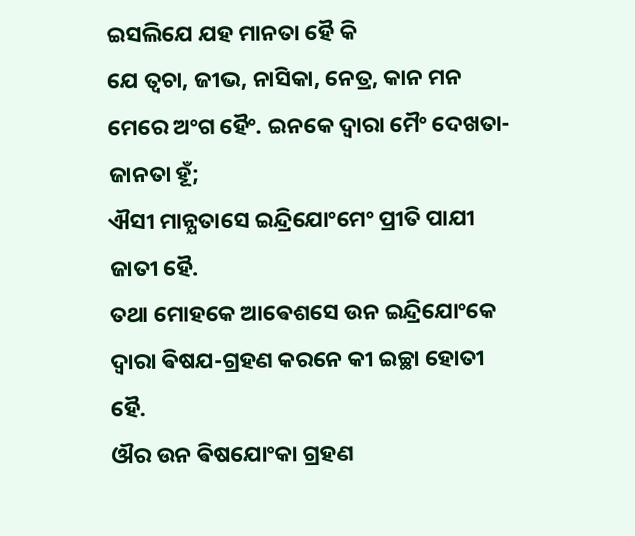ଇସଲିଯେ ଯହ ମାନତା ହୈ କି
ଯେ ତ୍ଵଚା, ଜୀଭ, ନାସିକା, ନେତ୍ର, କାନ ମନ ମେରେ ଅଂଗ ହୈଂ. ଇନକେ ଦ୍ଵାରା ମୈଂ ଦେଖତା-ଜାନତା ହୂଁ;
ଐସୀ ମାନ୍ଯତାସେ ଇନ୍ଦ୍ରିଯୋଂମେଂ ପ୍ରୀତି ପାଯୀ ଜାତୀ ହୈ.
ତଥା ମୋହକେ ଆଵେଶସେ ଉନ ଇନ୍ଦ୍ରିଯୋଂକେ ଦ୍ଵାରା ଵିଷଯ-ଗ୍ରହଣ କରନେ କୀ ଇଚ୍ଛା ହୋତୀ ହୈ.
ଔର ଉନ ଵିଷଯୋଂକା ଗ୍ରହଣ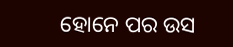ହୋନେ ପର ଉସ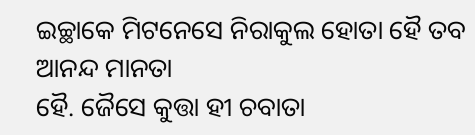ଇଚ୍ଛାକେ ମିଟନେସେ ନିରାକୁଲ ହୋତା ହୈ ତବ ଆନନ୍ଦ ମାନତା
ହୈ. ଜୈସେ କୁତ୍ତା ହୀ ଚବାତା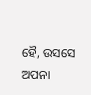ହୈ, ଉସସେ ଅପନା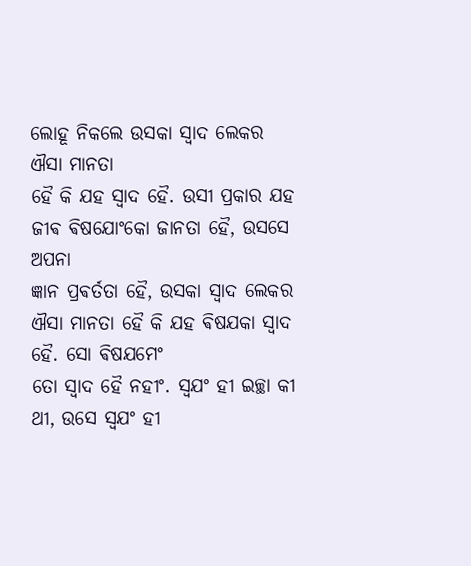ଲୋହୂ ନିକଲେ ଉସକା ସ୍ଵାଦ ଲେକର ଐସା ମାନତା
ହୈ କି ଯହ ସ୍ଵାଦ ହୈ. ଉସୀ ପ୍ରକାର ଯହ ଜୀଵ ଵିଷଯୋଂକୋ ଜାନତା ହୈ, ଉସସେ ଅପନା
ଜ୍ଞାନ ପ୍ରଵର୍ତତା ହୈ, ଉସକା ସ୍ଵାଦ ଲେକର ଐସା ମାନତା ହୈ କି ଯହ ଵିଷଯକା ସ୍ଵାଦ ହୈ. ସୋ ଵିଷଯମେଂ
ତୋ ସ୍ଵାଦ ହୈ ନହୀଂ. ସ୍ଵଯଂ ହୀ ଇଚ୍ଛା କୀ ଥୀ, ଉସେ ସ୍ଵଯଂ ହୀ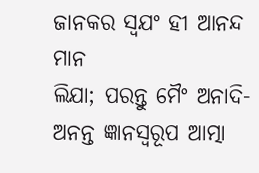ଜାନକର ସ୍ଵଯଂ ହୀ ଆନନ୍ଦ ମାନ
ଲିଯା; ପରନ୍ତୁ ମୈଂ ଅନାଦି-ଅନନ୍ତ ଜ୍ଞାନସ୍ଵରୂପ ଆତ୍ମା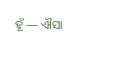ହୂଁ — ଐସା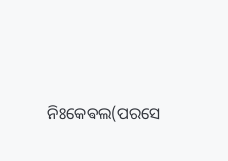ନିଃକେଵଲ(ପରସେ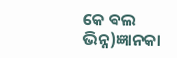କେ ଵଲ ଭିନ୍ନ)ଜ୍ଞାନକା